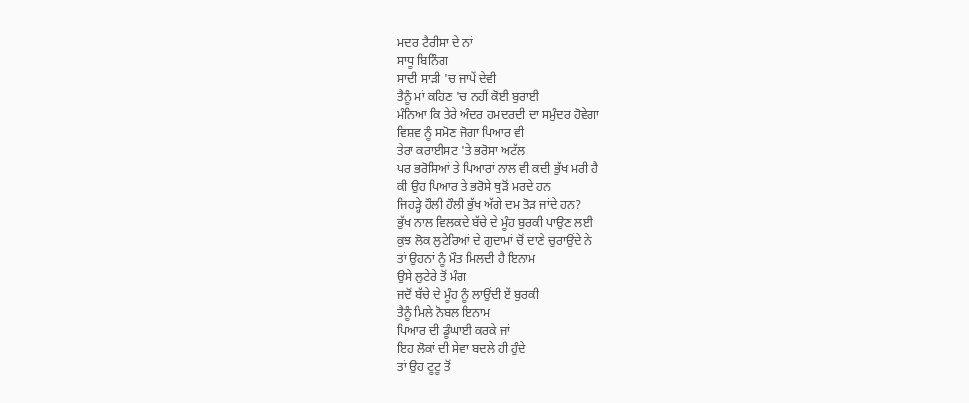ਮਦਰ ਟੈਰੀਸਾ ਦੇ ਨਾਂ
ਸਾਧੂ ਬਿਨਿੰਗ
ਸਾਦੀ ਸਾੜੀ 'ਚ ਜਾਪੇਂ ਦੇਵੀ
ਤੈਨੂੰ ਮਾਂ ਕਹਿਣ 'ਚ ਨਹੀਂ ਕੋਈ ਬੁਰਾਈ
ਮੰਨਿਆ ਕਿ ਤੇਰੇ ਅੰਦਰ ਹਮਦਰਦੀ ਦਾ ਸਮੁੰਦਰ ਹੋਵੇਗਾ
ਵਿਸ਼ਵ ਨੂੰ ਸਮੋਣ ਜੋਗਾ ਪਿਆਰ ਵੀ
ਤੇਰਾ ਕਰਾਈਸਟ 'ਤੇ ਭਰੋਸਾ ਅਟੱਲ
ਪਰ ਭਰੋਸਿਆਂ ਤੇ ਪਿਆਰਾਂ ਨਾਲ ਵੀ ਕਦੀ ਭੁੱਖ ਮਰੀ ਹੈ
ਕੀ ਉਹ ਪਿਆਰ ਤੇ ਭਰੋਸੇ ਥੁੜੋਂ ਮਰਦੇ ਹਨ
ਜਿਹੜ੍ਹੇ ਹੌਲੀ ਹੌਲੀ ਭੁੱਖ ਅੱਗੇ ਦਮ ਤੋੜ ਜਾਂਦੇ ਹਨ?
ਭੁੱਖ ਨਾਲ ਵਿਲਕਦੇ ਬੱਚੇ ਦੇ ਮੂੰਹ ਬੁਰਕੀ ਪਾਉਣ ਲਈ
ਕੁਝ ਲੋਕ ਲੁਟੇਰਿਆਂ ਦੇ ਗੁਦਾਮਾਂ ਚੋਂ ਦਾਣੇ ਚੁਰਾਉਂਦੇ ਨੇ
ਤਾਂ ਉਹਨਾਂ ਨੂੰ ਮੌਤ ਮਿਲਦੀ ਹੈ ਇਨਾਮ
ਉਸੇ ਲੁਟੇਰੇ ਤੋਂ ਮੰਗ
ਜਦੋਂ ਬੱਚੇ ਦੇ ਮੂੰਹ ਨੂੰ ਲਾਉਂਦੀ ਏਂ ਬੁਰਕੀ
ਤੈਨੂੰ ਮਿਲੇ ਨੋਬਲ ਇਨਾਮ
ਪਿਆਰ ਦੀ ਡੂੰਘਾਈ ਕਰਕੇ ਜਾਂ
ਇਹ ਲੋਕਾਂ ਦੀ ਸੇਵਾ ਬਦਲੇ ਹੀ ਹੁੰਦੇ
ਤਾਂ ਉਹ ਟੂਟੂ ਤੋਂ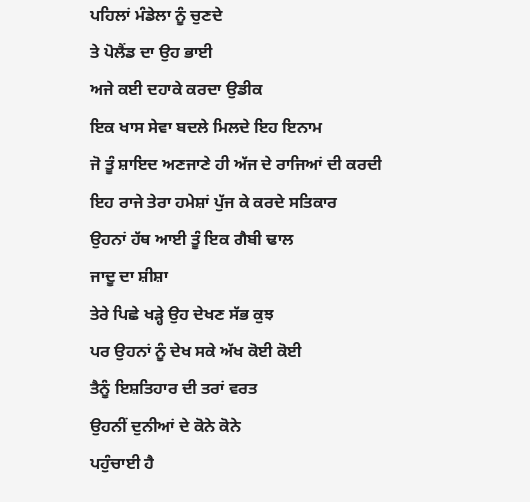ਪਹਿਲਾਂ ਮੰਡੇਲਾ ਨੂੰ ਚੁਣਦੇ
ਤੇ ਪੋਲੈਂਡ ਦਾ ਉਹ ਭਾਈ
ਅਜੇ ਕਈ ਦਹਾਕੇ ਕਰਦਾ ਉਡੀਕ
ਇਕ ਖਾਸ ਸੇਵਾ ਬਦਲੇ ਮਿਲਦੇ ਇਹ ਇਨਾਮ
ਜੋ ਤੂੰ ਸ਼ਾਇਦ ਅਣਜਾਣੇ ਹੀ ਅੱਜ ਦੇ ਰਾਜਿਆਂ ਦੀ ਕਰਦੀ
ਇਹ ਰਾਜੇ ਤੇਰਾ ਹਮੇਸ਼ਾਂ ਪੁੱਜ ਕੇ ਕਰਦੇ ਸਤਿਕਾਰ
ਉਹਨਾਂ ਹੱਥ ਆਈ ਤੂੰ ਇਕ ਗੈਬੀ ਢਾਲ
ਜਾਦੂ ਦਾ ਸ਼ੀਸ਼ਾ
ਤੇਰੇ ਪਿਛੇ ਖੜ੍ਹੇ ਉਹ ਦੇਖਣ ਸੱਭ ਕੁਝ
ਪਰ ਉਹਨਾਂ ਨੂੰ ਦੇਖ ਸਕੇ ਅੱਖ ਕੋਈ ਕੋਈ
ਤੈਨੂੰ ਇਸ਼ਤਿਹਾਰ ਦੀ ਤਰਾਂ ਵਰਤ
ਉਹਨੀਂ ਦੁਨੀਆਂ ਦੇ ਕੋਨੇ ਕੋਨੇ
ਪਹੁੰਚਾਈ ਹੈ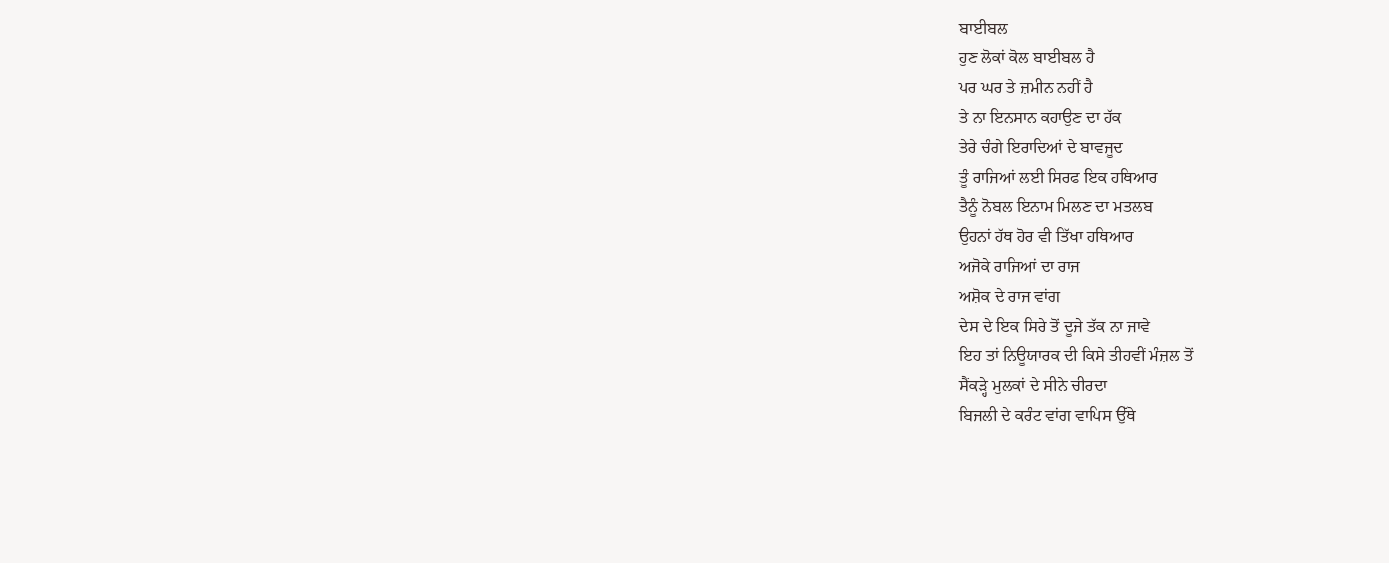ਬਾਈਬਲ
ਹੁਣ ਲੋਕਾਂ ਕੋਲ ਬਾਈਬਲ ਹੈ
ਪਰ ਘਰ ਤੇ ਜ਼ਮੀਨ ਨਹੀਂ ਹੈ
ਤੇ ਨਾ ਇਨਸਾਨ ਕਹਾਉਣ ਦਾ ਹੱਕ
ਤੇਰੇ ਚੰਗੇ ਇਰਾਦਿਆਂ ਦੇ ਬਾਵਜੂਦ
ਤੂੰ ਰਾਜਿਆਂ ਲਈ ਸਿਰਫ ਇਕ ਹਥਿਆਰ
ਤੈਨੂੰ ਨੋਬਲ ਇਨਾਮ ਮਿਲਣ ਦਾ ਮਤਲਬ
ਉਹਨਾਂ ਹੱਥ ਹੋਰ ਵੀ ਤਿੱਖਾ ਹਥਿਆਰ
ਅਜੋਕੇ ਰਾਜਿਆਂ ਦਾ ਰਾਜ
ਅਸ਼ੋਕ ਦੇ ਰਾਜ ਵਾਂਗ
ਦੇਸ ਦੇ ਇਕ ਸਿਰੇ ਤੋਂ ਦੂਜੇ ਤੱਕ ਨਾ ਜਾਵੇ
ਇਹ ਤਾਂ ਨਿਊਯਾਰਕ ਦੀ ਕਿਸੇ ਤੀਹਵੀਂ ਮੰਜ਼ਲ ਤੋਂ
ਸੈਂਕੜ੍ਹੇ ਮੁਲਕਾਂ ਦੇ ਸੀਨੇ ਚੀਰਦਾ
ਬਿਜਲੀ ਦੇ ਕਰੰਟ ਵਾਂਗ ਵਾਪਿਸ ਉੱਥੇ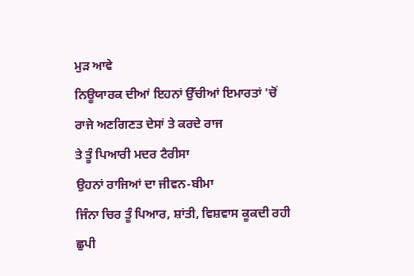ਮੁੜ ਆਵੇ
ਨਿਊਯਾਰਕ ਦੀਆਂ ਇਹਨਾਂ ਉੱਚੀਆਂ ਇਮਾਰਤਾਂ 'ਚੋਂ
ਰਾਜੇ ਅਣਗਿਣਤ ਦੇਸਾਂ ਤੇ ਕਰਦੇ ਰਾਜ
ਤੇ ਤੂੰ ਪਿਆਰੀ ਮਦਰ ਟੈਰੀਸਾ
ਉਹਨਾਂ ਰਾਜਿਆਂ ਦਾ ਜੀਵਨ-ਬੀਮਾ
ਜਿੰਨਾ ਚਿਰ ਤੂੰ ਪਿਆਰ, ਸ਼ਾਂਤੀ, ਵਿਸ਼ਵਾਸ ਕੂਕਦੀ ਰਹੀ
ਛੁਪੀ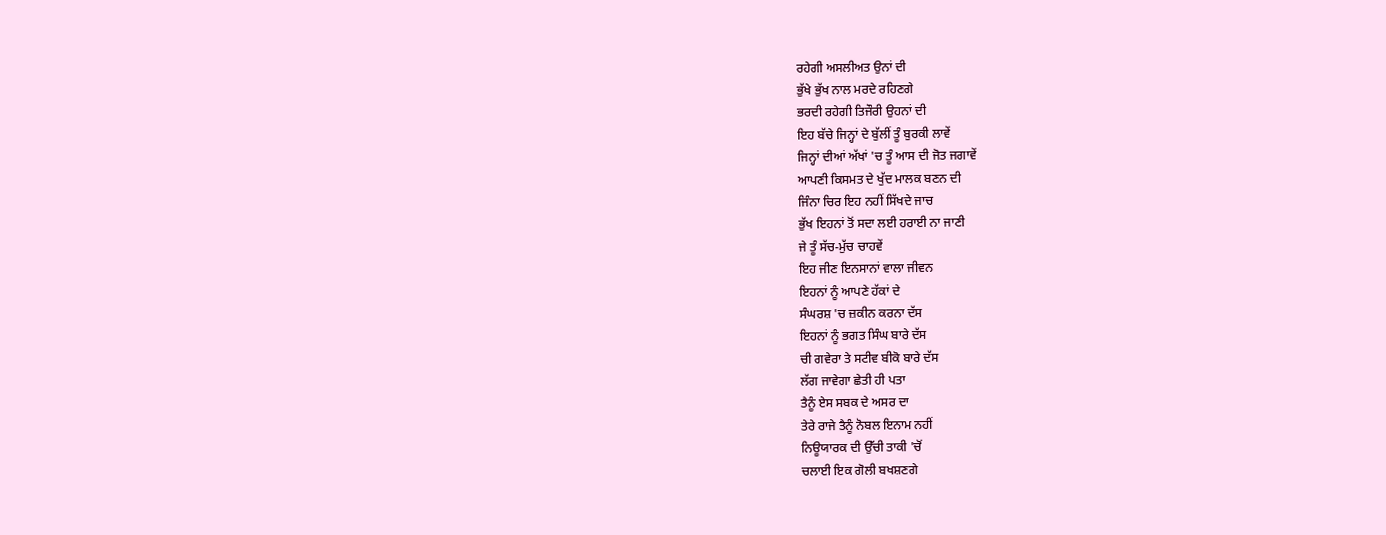ਰਹੇਗੀ ਅਸਲੀਅਤ ਉਨਾਂ ਦੀ
ਭੁੱਖੇ ਭੁੱਖ ਨਾਲ ਮਰਦੇ ਰਹਿਣਗੇ
ਭਰਦੀ ਰਹੇਗੀ ਤਿਜੌਰੀ ਉਹਨਾਂ ਦੀ
ਇਹ ਬੱਚੇ ਜਿਨ੍ਹਾਂ ਦੇ ਬੁੱਲੀਂ ਤੂੰ ਬੁਰਕੀ ਲਾਵੇਂ
ਜਿਨ੍ਹਾਂ ਦੀਆਂ ਅੱਖਾਂ 'ਚ ਤੂੰ ਆਸ ਦੀ ਜੋਤ ਜਗਾਵੇਂ
ਆਪਣੀ ਕਿਸਮਤ ਦੇ ਖੁੱਦ ਮਾਲਕ ਬਣਨ ਦੀ
ਜਿੰਨਾ ਚਿਰ ਇਹ ਨਹੀਂ ਸਿੱਖਦੇ ਜਾਚ
ਭੁੱਖ ਇਹਨਾਂ ਤੋਂ ਸਦਾ ਲਈ ਹਰਾਈ ਨਾ ਜਾਣੀ
ਜੇ ਤੂੰ ਸੱਚ-ਮੁੱਚ ਚਾਹਵੇਂ
ਇਹ ਜੀਣ ਇਨਸਾਨਾਂ ਵਾਲਾ ਜੀਵਨ
ਇਹਨਾਂ ਨੂੰ ਆਪਣੇ ਹੱਕਾਂ ਦੇ
ਸੰਘਰਸ਼ 'ਚ ਜ਼ਕੀਨ ਕਰਨਾ ਦੱਸ
ਇਹਨਾਂ ਨੂੰ ਭਗਤ ਸਿੰਘ ਬਾਰੇ ਦੱਸ
ਚੀ ਗਵੇਰਾ ਤੇ ਸਟੀਵ ਬੀਕੋ ਬਾਰੇ ਦੱਸ
ਲੱਗ ਜਾਵੇਗਾ ਛੇਤੀ ਹੀ ਪਤਾ
ਤੈਨੂੰ ਏਸ ਸਬਕ ਦੇ ਅਸਰ ਦਾ
ਤੇਰੇ ਰਾਜੇ ਤੈਨੂੰ ਨੋਬਲ ਇਨਾਮ ਨਹੀਂ
ਨਿਊਯਾਰਕ ਦੀ ਉੱਚੀ ਤਾਕੀ 'ਚੋਂ
ਚਲਾਈ ਇਕ ਗੋਲੀ ਬਖਸ਼ਣਗੇ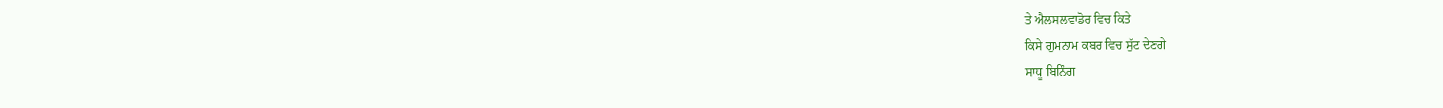ਤੇ ਐਲਸਲਵਾਡੋਰ ਵਿਚ ਕਿਤੇ
ਕਿਸੇ ਗੁਮਨਾਮ ਕਬਰ ਵਿਚ ਸੁੱਟ ਦੇਣਗੇ
ਸਾਧੂ ਬਿਨਿੰਗ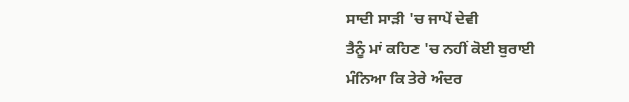ਸਾਦੀ ਸਾੜੀ 'ਚ ਜਾਪੇਂ ਦੇਵੀ
ਤੈਨੂੰ ਮਾਂ ਕਹਿਣ 'ਚ ਨਹੀਂ ਕੋਈ ਬੁਰਾਈ
ਮੰਨਿਆ ਕਿ ਤੇਰੇ ਅੰਦਰ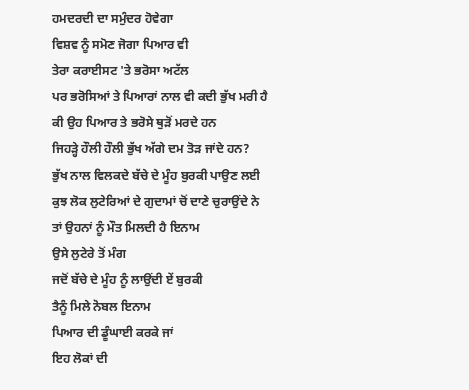ਹਮਦਰਦੀ ਦਾ ਸਮੁੰਦਰ ਹੋਵੇਗਾ
ਵਿਸ਼ਵ ਨੂੰ ਸਮੋਣ ਜੋਗਾ ਪਿਆਰ ਵੀ
ਤੇਰਾ ਕਰਾਈਸਟ 'ਤੇ ਭਰੋਸਾ ਅਟੱਲ
ਪਰ ਭਰੋਸਿਆਂ ਤੇ ਪਿਆਰਾਂ ਨਾਲ ਵੀ ਕਦੀ ਭੁੱਖ ਮਰੀ ਹੈ
ਕੀ ਉਹ ਪਿਆਰ ਤੇ ਭਰੋਸੇ ਥੁੜੋਂ ਮਰਦੇ ਹਨ
ਜਿਹੜ੍ਹੇ ਹੌਲੀ ਹੌਲੀ ਭੁੱਖ ਅੱਗੇ ਦਮ ਤੋੜ ਜਾਂਦੇ ਹਨ?
ਭੁੱਖ ਨਾਲ ਵਿਲਕਦੇ ਬੱਚੇ ਦੇ ਮੂੰਹ ਬੁਰਕੀ ਪਾਉਣ ਲਈ
ਕੁਝ ਲੋਕ ਲੁਟੇਰਿਆਂ ਦੇ ਗੁਦਾਮਾਂ ਚੋਂ ਦਾਣੇ ਚੁਰਾਉਂਦੇ ਨੇ
ਤਾਂ ਉਹਨਾਂ ਨੂੰ ਮੌਤ ਮਿਲਦੀ ਹੈ ਇਨਾਮ
ਉਸੇ ਲੁਟੇਰੇ ਤੋਂ ਮੰਗ
ਜਦੋਂ ਬੱਚੇ ਦੇ ਮੂੰਹ ਨੂੰ ਲਾਉਂਦੀ ਏਂ ਬੁਰਕੀ
ਤੈਨੂੰ ਮਿਲੇ ਨੋਬਲ ਇਨਾਮ
ਪਿਆਰ ਦੀ ਡੂੰਘਾਈ ਕਰਕੇ ਜਾਂ
ਇਹ ਲੋਕਾਂ ਦੀ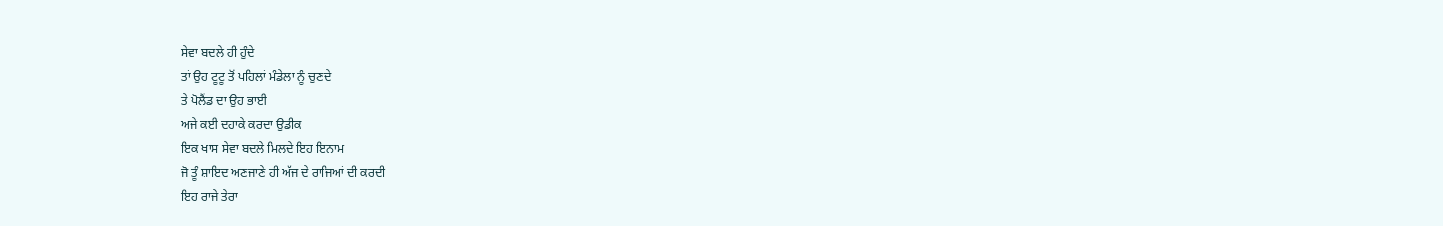ਸੇਵਾ ਬਦਲੇ ਹੀ ਹੁੰਦੇ
ਤਾਂ ਉਹ ਟੂਟੂ ਤੋਂ ਪਹਿਲਾਂ ਮੰਡੇਲਾ ਨੂੰ ਚੁਣਦੇ
ਤੇ ਪੋਲੈਂਡ ਦਾ ਉਹ ਭਾਈ
ਅਜੇ ਕਈ ਦਹਾਕੇ ਕਰਦਾ ਉਡੀਕ
ਇਕ ਖਾਸ ਸੇਵਾ ਬਦਲੇ ਮਿਲਦੇ ਇਹ ਇਨਾਮ
ਜੋ ਤੂੰ ਸ਼ਾਇਦ ਅਣਜਾਣੇ ਹੀ ਅੱਜ ਦੇ ਰਾਜਿਆਂ ਦੀ ਕਰਦੀ
ਇਹ ਰਾਜੇ ਤੇਰਾ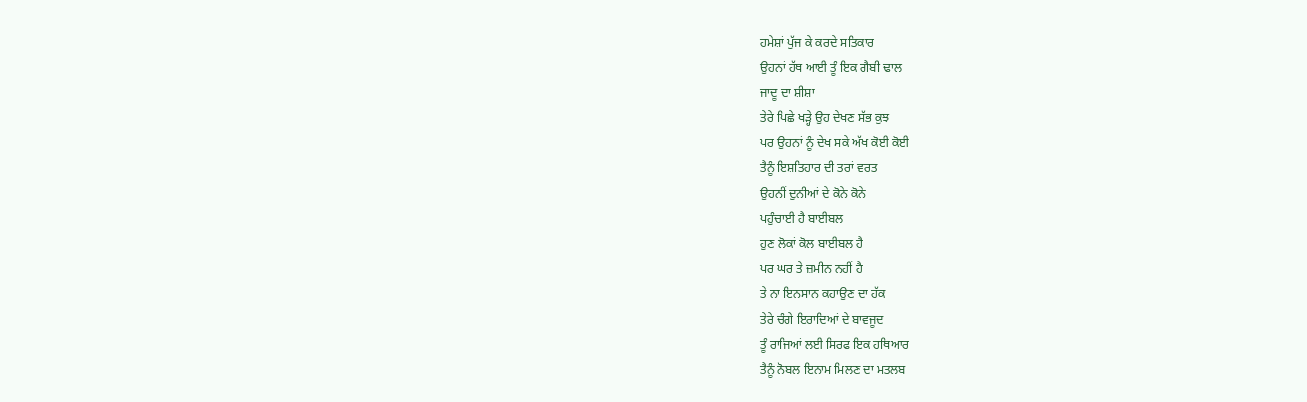ਹਮੇਸ਼ਾਂ ਪੁੱਜ ਕੇ ਕਰਦੇ ਸਤਿਕਾਰ
ਉਹਨਾਂ ਹੱਥ ਆਈ ਤੂੰ ਇਕ ਗੈਬੀ ਢਾਲ
ਜਾਦੂ ਦਾ ਸ਼ੀਸ਼ਾ
ਤੇਰੇ ਪਿਛੇ ਖੜ੍ਹੇ ਉਹ ਦੇਖਣ ਸੱਭ ਕੁਝ
ਪਰ ਉਹਨਾਂ ਨੂੰ ਦੇਖ ਸਕੇ ਅੱਖ ਕੋਈ ਕੋਈ
ਤੈਨੂੰ ਇਸ਼ਤਿਹਾਰ ਦੀ ਤਰਾਂ ਵਰਤ
ਉਹਨੀਂ ਦੁਨੀਆਂ ਦੇ ਕੋਨੇ ਕੋਨੇ
ਪਹੁੰਚਾਈ ਹੈ ਬਾਈਬਲ
ਹੁਣ ਲੋਕਾਂ ਕੋਲ ਬਾਈਬਲ ਹੈ
ਪਰ ਘਰ ਤੇ ਜ਼ਮੀਨ ਨਹੀਂ ਹੈ
ਤੇ ਨਾ ਇਨਸਾਨ ਕਹਾਉਣ ਦਾ ਹੱਕ
ਤੇਰੇ ਚੰਗੇ ਇਰਾਦਿਆਂ ਦੇ ਬਾਵਜੂਦ
ਤੂੰ ਰਾਜਿਆਂ ਲਈ ਸਿਰਫ ਇਕ ਹਥਿਆਰ
ਤੈਨੂੰ ਨੋਬਲ ਇਨਾਮ ਮਿਲਣ ਦਾ ਮਤਲਬ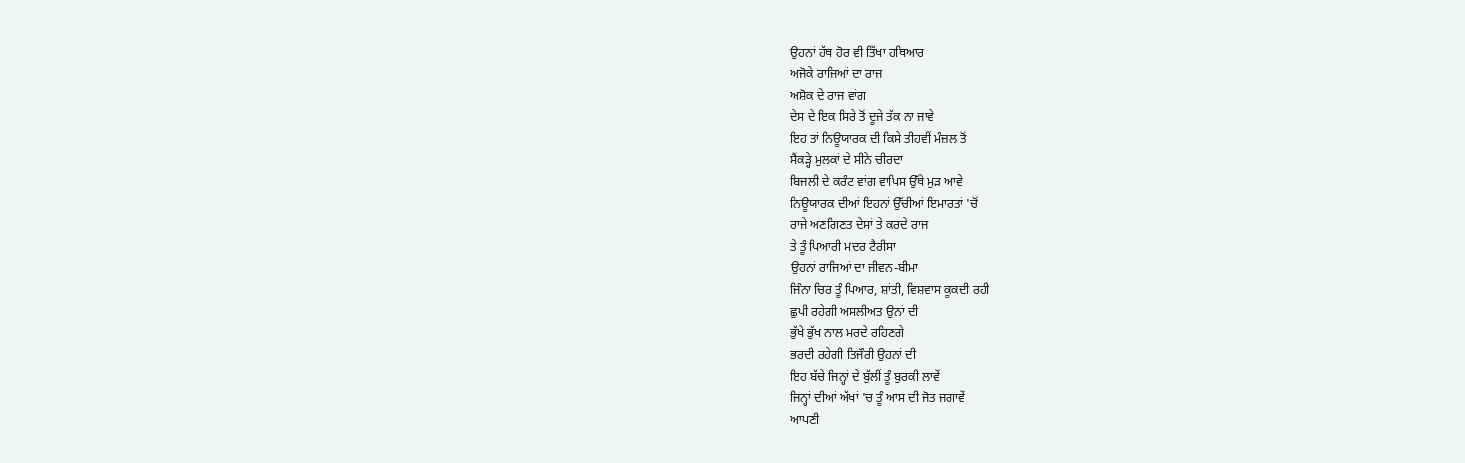ਉਹਨਾਂ ਹੱਥ ਹੋਰ ਵੀ ਤਿੱਖਾ ਹਥਿਆਰ
ਅਜੋਕੇ ਰਾਜਿਆਂ ਦਾ ਰਾਜ
ਅਸ਼ੋਕ ਦੇ ਰਾਜ ਵਾਂਗ
ਦੇਸ ਦੇ ਇਕ ਸਿਰੇ ਤੋਂ ਦੂਜੇ ਤੱਕ ਨਾ ਜਾਵੇ
ਇਹ ਤਾਂ ਨਿਊਯਾਰਕ ਦੀ ਕਿਸੇ ਤੀਹਵੀਂ ਮੰਜ਼ਲ ਤੋਂ
ਸੈਂਕੜ੍ਹੇ ਮੁਲਕਾਂ ਦੇ ਸੀਨੇ ਚੀਰਦਾ
ਬਿਜਲੀ ਦੇ ਕਰੰਟ ਵਾਂਗ ਵਾਪਿਸ ਉੱਥੇ ਮੁੜ ਆਵੇ
ਨਿਊਯਾਰਕ ਦੀਆਂ ਇਹਨਾਂ ਉੱਚੀਆਂ ਇਮਾਰਤਾਂ 'ਚੋਂ
ਰਾਜੇ ਅਣਗਿਣਤ ਦੇਸਾਂ ਤੇ ਕਰਦੇ ਰਾਜ
ਤੇ ਤੂੰ ਪਿਆਰੀ ਮਦਰ ਟੈਰੀਸਾ
ਉਹਨਾਂ ਰਾਜਿਆਂ ਦਾ ਜੀਵਨ-ਬੀਮਾ
ਜਿੰਨਾ ਚਿਰ ਤੂੰ ਪਿਆਰ, ਸ਼ਾਂਤੀ, ਵਿਸ਼ਵਾਸ ਕੂਕਦੀ ਰਹੀ
ਛੁਪੀ ਰਹੇਗੀ ਅਸਲੀਅਤ ਉਨਾਂ ਦੀ
ਭੁੱਖੇ ਭੁੱਖ ਨਾਲ ਮਰਦੇ ਰਹਿਣਗੇ
ਭਰਦੀ ਰਹੇਗੀ ਤਿਜੌਰੀ ਉਹਨਾਂ ਦੀ
ਇਹ ਬੱਚੇ ਜਿਨ੍ਹਾਂ ਦੇ ਬੁੱਲੀਂ ਤੂੰ ਬੁਰਕੀ ਲਾਵੇਂ
ਜਿਨ੍ਹਾਂ ਦੀਆਂ ਅੱਖਾਂ 'ਚ ਤੂੰ ਆਸ ਦੀ ਜੋਤ ਜਗਾਵੇਂ
ਆਪਣੀ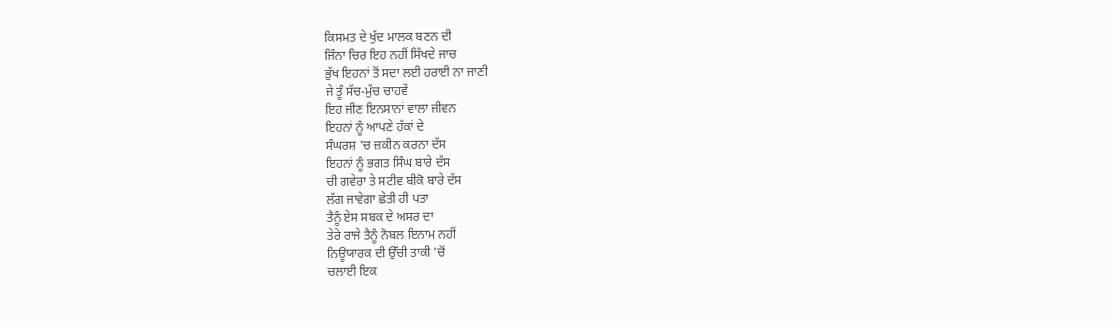ਕਿਸਮਤ ਦੇ ਖੁੱਦ ਮਾਲਕ ਬਣਨ ਦੀ
ਜਿੰਨਾ ਚਿਰ ਇਹ ਨਹੀਂ ਸਿੱਖਦੇ ਜਾਚ
ਭੁੱਖ ਇਹਨਾਂ ਤੋਂ ਸਦਾ ਲਈ ਹਰਾਈ ਨਾ ਜਾਣੀ
ਜੇ ਤੂੰ ਸੱਚ-ਮੁੱਚ ਚਾਹਵੇਂ
ਇਹ ਜੀਣ ਇਨਸਾਨਾਂ ਵਾਲਾ ਜੀਵਨ
ਇਹਨਾਂ ਨੂੰ ਆਪਣੇ ਹੱਕਾਂ ਦੇ
ਸੰਘਰਸ਼ 'ਚ ਜ਼ਕੀਨ ਕਰਨਾ ਦੱਸ
ਇਹਨਾਂ ਨੂੰ ਭਗਤ ਸਿੰਘ ਬਾਰੇ ਦੱਸ
ਚੀ ਗਵੇਰਾ ਤੇ ਸਟੀਵ ਬੀਕੋ ਬਾਰੇ ਦੱਸ
ਲੱਗ ਜਾਵੇਗਾ ਛੇਤੀ ਹੀ ਪਤਾ
ਤੈਨੂੰ ਏਸ ਸਬਕ ਦੇ ਅਸਰ ਦਾ
ਤੇਰੇ ਰਾਜੇ ਤੈਨੂੰ ਨੋਬਲ ਇਨਾਮ ਨਹੀਂ
ਨਿਊਯਾਰਕ ਦੀ ਉੱਚੀ ਤਾਕੀ 'ਚੋਂ
ਚਲਾਈ ਇਕ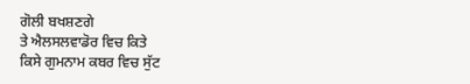ਗੋਲੀ ਬਖਸ਼ਣਗੇ
ਤੇ ਐਲਸਲਵਾਡੋਰ ਵਿਚ ਕਿਤੇ
ਕਿਸੇ ਗੁਮਨਾਮ ਕਬਰ ਵਿਚ ਸੁੱਟ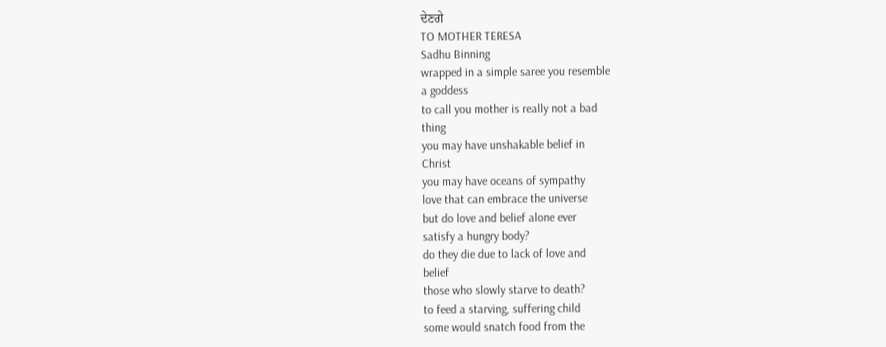ਦੇਣਗੇ
TO MOTHER TERESA
Sadhu Binning
wrapped in a simple saree you resemble
a goddess
to call you mother is really not a bad
thing
you may have unshakable belief in
Christ
you may have oceans of sympathy
love that can embrace the universe
but do love and belief alone ever
satisfy a hungry body?
do they die due to lack of love and
belief
those who slowly starve to death?
to feed a starving, suffering child
some would snatch food from the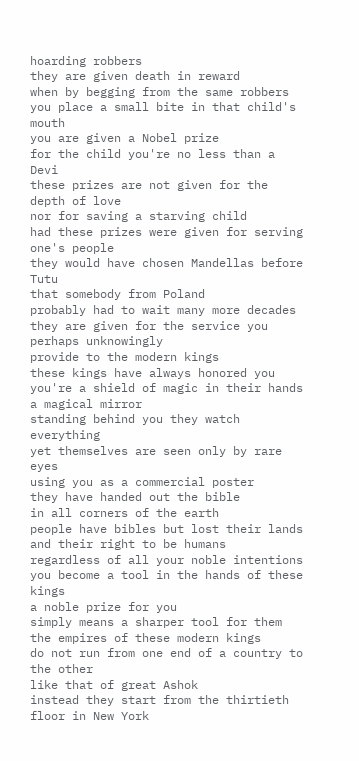hoarding robbers
they are given death in reward
when by begging from the same robbers
you place a small bite in that child's
mouth
you are given a Nobel prize
for the child you're no less than a
Devi
these prizes are not given for the
depth of love
nor for saving a starving child
had these prizes were given for serving
one's people
they would have chosen Mandellas before
Tutu
that somebody from Poland
probably had to wait many more decades
they are given for the service you
perhaps unknowingly
provide to the modern kings
these kings have always honored you
you're a shield of magic in their hands
a magical mirror
standing behind you they watch
everything
yet themselves are seen only by rare
eyes
using you as a commercial poster
they have handed out the bible
in all corners of the earth
people have bibles but lost their lands
and their right to be humans
regardless of all your noble intentions
you become a tool in the hands of these
kings
a noble prize for you
simply means a sharper tool for them
the empires of these modern kings
do not run from one end of a country to
the other
like that of great Ashok
instead they start from the thirtieth
floor in New York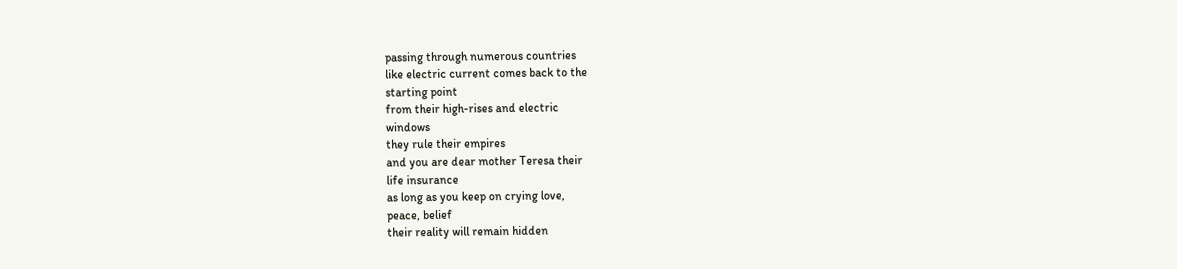passing through numerous countries
like electric current comes back to the
starting point
from their high-rises and electric
windows
they rule their empires
and you are dear mother Teresa their
life insurance
as long as you keep on crying love,
peace, belief
their reality will remain hidden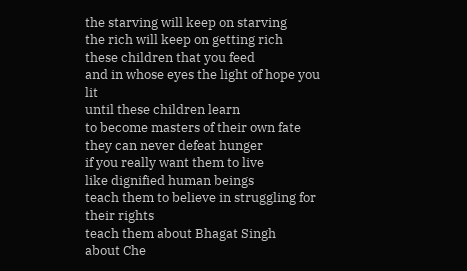the starving will keep on starving
the rich will keep on getting rich
these children that you feed
and in whose eyes the light of hope you
lit
until these children learn
to become masters of their own fate
they can never defeat hunger
if you really want them to live
like dignified human beings
teach them to believe in struggling for
their rights
teach them about Bhagat Singh
about Che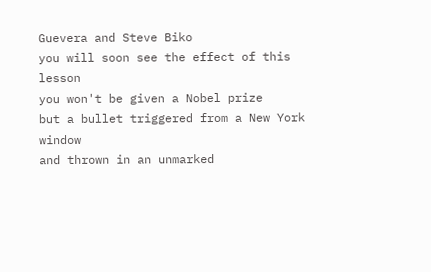Guevera and Steve Biko
you will soon see the effect of this
lesson
you won't be given a Nobel prize
but a bullet triggered from a New York
window
and thrown in an unmarked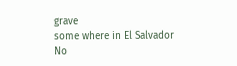grave
some where in El Salvador
No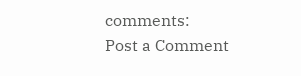comments:
Post a Comment